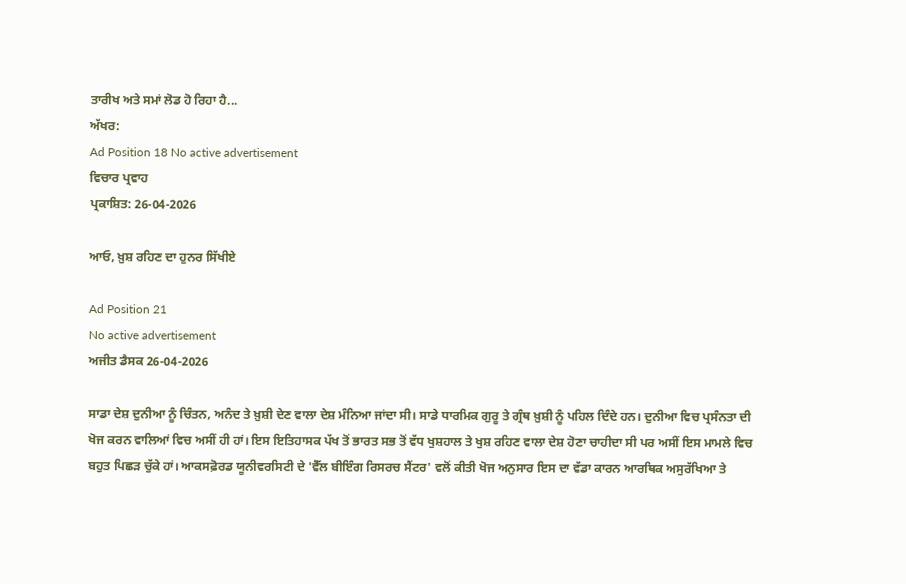ਤਾਰੀਖ ਅਤੇ ਸਮਾਂ ਲੋਡ ਹੋ ਰਿਹਾ ਹੈ...
ਅੱਖਰ:
Ad Position 18 No active advertisement
ਵਿਚਾਰ ਪ੍ਰਵਾਹ
ਪ੍ਰਕਾਸ਼ਿਤ: 26-04-2026

ਆਓ, ਖ਼ੁਸ਼ ਰਹਿਣ ਦਾ ਹੁਨਰ ਸਿੱਖੀਏ

Ad Position 21
No active advertisement
ਅਜੀਤ ਡੈਸਕ 26-04-2026

ਸਾਡਾ ਦੇਸ਼ ਦੁਨੀਆ ਨੂੰ ਚਿੰਤਨ, ਅਨੰਦ ਤੇ ਖ਼ੁਸ਼ੀ ਦੇਣ ਵਾਲਾ ਦੇਸ਼ ਮੰਨਿਆ ਜਾਂਦਾ ਸੀ। ਸਾਡੇ ਧਾਰਮਿਕ ਗੁਰੂ ਤੇ ਗ੍ਰੰਥ ਖ਼ੁਸ਼ੀ ਨੂੰ ਪਹਿਲ ਦਿੰਦੇ ਹਨ। ਦੁਨੀਆ ਵਿਚ ਪ੍ਰਸੰਨਤਾ ਦੀ ਖੋਜ ਕਰਨ ਵਾਲਿਆਂ ਵਿਚ ਅਸੀਂ ਹੀ ਹਾਂ। ਇਸ ਇਤਿਹਾਸਕ ਪੱਖ ਤੋਂ ਭਾਰਤ ਸਭ ਤੋਂ ਵੱਧ ਖੁਸ਼ਹਾਲ ਤੇ ਖੁਸ਼ ਰਹਿਣ ਵਾਲਾ ਦੇਸ਼ ਹੋਣਾ ਚਾਹੀਦਾ ਸੀ ਪਰ ਅਸੀਂ ਇਸ ਮਾਮਲੇ ਵਿਚ ਬਹੁਤ ਪਿਛੜ ਚੁੱਕੇ ਹਾਂ। ਆਕਸਫ਼ੋਰਡ ਯੂਨੀਵਰਸਿਟੀ ਦੇ 'ਵੈੱਲ ਬੀਇੰਗ ਰਿਸਰਚ ਸੈਂਟਰ' ਵਲੋਂ ਕੀਤੀ ਖੋਜ ਅਨੁਸਾਰ ਇਸ ਦਾ ਵੱਡਾ ਕਾਰਨ ਆਰਥਿਕ ਅਸੁਰੱਖਿਆ ਤੇ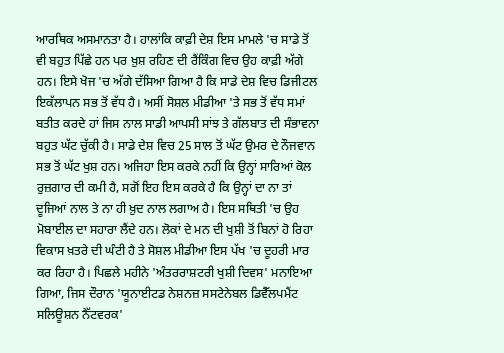ਆਰਥਿਕ ਅਸਮਾਨਤਾ ਹੈ। ਹਾਲਾਂਕਿ ਕਾਫ਼ੀ ਦੇਸ਼ ਇਸ ਮਾਮਲੇ 'ਚ ਸਾਡੇ ਤੋਂ ਵੀ ਬਹੁਤ ਪਿੱਛੇ ਹਨ ਪਰ ਖ਼ੁਸ਼ ਰਹਿਣ ਦੀ ਰੈਂਕਿੰਗ ਵਿਚ ਉਹ ਕਾਫ਼ੀ ਅੱਗੇ ਹਨ। ਇਸੇ ਖੋਜ 'ਚ ਅੱਗੇ ਦੱਸਿਆ ਗਿਆ ਹੈ ਕਿ ਸਾਡੇ ਦੇਸ਼ ਵਿਚ ਡਿਜੀਟਲ ਇਕੱਲਾਪਨ ਸਭ ਤੋਂ ਵੱਧ ਹੈ। ਅਸੀਂ ਸੋਸ਼ਲ ਮੀਡੀਆ 'ਤੇ ਸਭ ਤੋਂ ਵੱਧ ਸਮਾਂ ਬਤੀਤ ਕਰਦੇ ਹਾਂ ਜਿਸ ਨਾਲ ਸਾਡੀ ਆਪਸੀ ਸਾਂਝ ਤੇ ਗੱਲਬਾਤ ਦੀ ਸੰਭਾਵਨਾ ਬਹੁਤ ਘੱਟ ਚੁੱਕੀ ਹੈ। ਸਾਡੇ ਦੇਸ਼ ਵਿਚ 25 ਸਾਲ ਤੋਂ ਘੱਟ ਉਮਰ ਦੇ ਨੌਜਵਾਨ ਸਭ ਤੋਂ ਘੱਟ ਖੁਸ਼ ਹਨ। ਅਜਿਹਾ ਇਸ ਕਰਕੇ ਨਹੀਂ ਕਿ ਉਨ੍ਹਾਂ ਸਾਰਿਆਂ ਕੋਲ ਰੁਜ਼ਗਾਰ ਦੀ ਕਮੀ ਹੈ, ਸਗੋਂ ਇਹ ਇਸ ਕਰਕੇ ਹੈ ਕਿ ਉਨ੍ਹਾਂ ਦਾ ਨਾ ਤਾਂ ਦੂਜਿਆਂ ਨਾਲ ਤੇ ਨਾ ਹੀ ਖ਼ੁਦ ਨਾਲ ਲਗਾਅ ਹੈ। ਇਸ ਸਥਿਤੀ 'ਚ ਉਹ ਮੋਬਾਈਲ ਦਾ ਸਹਾਰਾ ਲੈਂਦੇ ਹਨ। ਲੋਕਾਂ ਦੇ ਮਨ ਦੀ ਖੁਸ਼ੀ ਤੋਂ ਬਿਨਾਂ ਹੋ ਰਿਹਾ ਵਿਕਾਸ ਖ਼ਤਰੇ ਦੀ ਘੰਟੀ ਹੈ ਤੇ ਸੋਸ਼ਲ ਮੀਡੀਆ ਇਸ ਪੱਖ 'ਚ ਦੂਹਰੀ ਮਾਰ ਕਰ ਰਿਹਾ ਹੈ। ਪਿਛਲੇ ਮਹੀਨੇ 'ਅੰਤਰਰਾਸ਼ਟਰੀ ਖੁਸ਼ੀ ਦਿਵਸ' ਮਨਾਇਆ ਗਿਆ, ਜਿਸ ਦੌਰਾਨ 'ਯੂਨਾਈਟਡ ਨੇਸ਼ਨਜ਼ ਸਸਟੇਨੇਬਲ ਡਿਵੈੱਲਪਮੈਂਟ ਸਲਿਊਸ਼ਨ ਨੈੱਟਵਰਕ'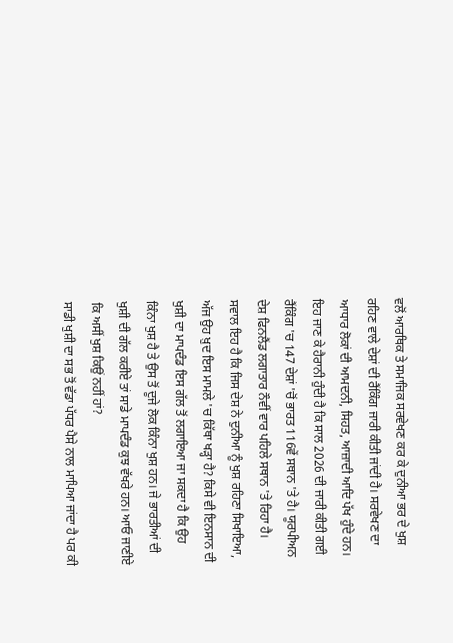ਵਲੋਂ ਆਰਥਿਕ ਤੇ ਸਮਾਜਿਕ ਸਰਵੇਖਣ ਕਰ ਕੇ ਦੁਨੀਆ ਭਰ ਦੇ ਖੁਸ਼ ਰਹਿਣ ਵਾਲੇ ਦੇਸ਼ਾਂ ਦੀ ਰੈਂਕਿੰਗ ਜਾਰੀ ਕੀਤੀ ਜਾਂਦੀ ਹੈ। ਸਰਵੇਖਣ ਦਾ ਆਧਾਰ ਲੋਕਾਂ ਦੀ ਆਮਦਨੀ, ਸਿਹਤ, ਆਜ਼ਾਦੀ ਆਦਿ ਪੱਖ ਹੁੰਦੇ ਹਨ। ਇਹ ਜਾਣ ਕੇ ਹੈਰਾਨੀ ਹੁੰਦੀ ਹੈ ਕਿ ਸਾਲ 2026 ਦੀ ਜਾਰੀ ਕੀਤੀ ਗਈ ਰੈਂਕਿੰਗ 'ਚ 147 ਦੇਸ਼ਾਂ 'ਚੋਂ ਭਾਰਤ 116ਵੇਂ ਸਥਾਨ 'ਤੇ ਹੈ। ਯੂਰਪੀਅਨ ਦੇਸ਼ ਫਿਨਲੈਂਡ ਲਗਾਤਾਰ ਨੌਵੀਂ ਵਾਰ ਪਹਿਲੇ ਸਥਾਨ 'ਤੇ ਰਿਹਾ ਹੈ। ਸਵਾਲ ਇਹ ਹੈ ਕਿ ਜਿਸ ਦੇਸ਼ ਨੇ ਦੁਨੀਆ ਨੂੰ ਖੁਸ਼ ਰਹਿਣਾ ਸਿਖਾਇਆ, ਅੱਜ ਉਹ ਖ਼ੁਦ ਇਸ ਮਾਮਲੇ 'ਚ ਕਿੱਥਾ ਖੜ੍ਹਾ ਹੈ? ਕਿਸੇ ਵੀ ਇਨਸਾਨ ਦੀ ਖੁਸ਼ੀ ਦਾ ਮਾਪਦੰਡ ਇਸ ਗੱਲ ਤੋਂ ਲਗਾਇਆ ਜਾ ਸਕਦਾ ਹੈ ਕਿ ਉਹ ਕਿੰਨਾ ਖੁਸ਼ ਹੈ ਤੇ ਉਸ ਤੋਂ ਦੂਜੇ ਲੋਕ ਕਿੰਨਾ ਖੁਸ਼ ਹਨ। ਜੇ ਭਾਰਤੀਆਂ ਦੀ ਖੁਸ਼ੀ ਦੀ ਗੱਲ ਕਰੀਏ ਤਾਂ ਸਾਡੇ ਮਾਪਦੰਡ ਕੁਝ ਵੱਖਰੇ ਹਨ। ਆਓ ਜਾਣੀਏ ਕਿ ਅਸੀਂ ਖੁਸ਼ ਕਿਉਂ ਨਹੀਂ ਹਾਂ?
ਸਾਡੀ ਖੁਸ਼ੀ ਦਾ ਸਭ ਤੋਂ ਵੱਡਾ ਪੱਧਰ ਪੈਸੇ ਨਾਲ ਮਾਪਿਆ ਜਾਂਦਾ ਹੈ ਪਰ ਕੀ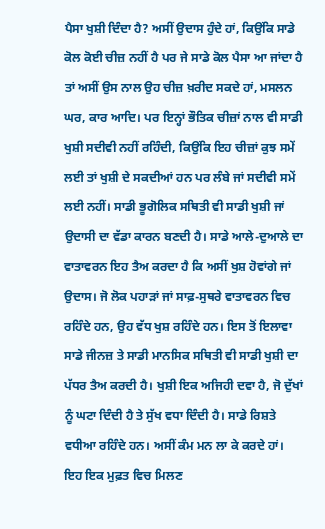ਪੈਸਾ ਖੁਸ਼ੀ ਦਿੰਦਾ ਹੈ? ਅਸੀਂ ਉਦਾਸ ਹੁੰਦੇ ਹਾਂ, ਕਿਉਂਕਿ ਸਾਡੇ ਕੋਲ ਕੋਈ ਚੀਜ਼ ਨਹੀਂ ਹੈ ਪਰ ਜੇ ਸਾਡੇ ਕੋਲ ਪੈਸਾ ਆ ਜਾਂਦਾ ਹੈ ਤਾਂ ਅਸੀਂ ਉਸ ਨਾਲ ਉਹ ਚੀਜ਼ ਖ਼ਰੀਦ ਸਕਦੇ ਹਾਂ, ਮਸਲਨ ਘਰ, ਕਾਰ ਆਦਿ। ਪਰ ਇਨ੍ਹਾਂ ਭੌਤਿਕ ਚੀਜ਼ਾਂ ਨਾਲ ਵੀ ਸਾਡੀ ਖੁਸ਼ੀ ਸਦੀਵੀ ਨਹੀਂ ਰਹਿੰਦੀ, ਕਿਉਂਕਿ ਇਹ ਚੀਜ਼ਾਂ ਕੁਝ ਸਮੇਂ ਲਈ ਤਾਂ ਖੁਸ਼ੀ ਦੇ ਸਕਦੀਆਂ ਹਨ ਪਰ ਲੰਬੇ ਜਾਂ ਸਦੀਵੀ ਸਮੇਂ ਲਈ ਨਹੀਂ। ਸਾਡੀ ਭੂਗੋਲਿਕ ਸਥਿਤੀ ਵੀ ਸਾਡੀ ਖੁਸ਼ੀ ਜਾਂ ਉਦਾਸੀ ਦਾ ਵੱਡਾ ਕਾਰਨ ਬਣਦੀ ਹੈ। ਸਾਡੇ ਆਲੇ-ਦੁਆਲੇ ਦਾ ਵਾਤਾਵਰਨ ਇਹ ਤੈਅ ਕਰਦਾ ਹੈ ਕਿ ਅਸੀਂ ਖੁਸ਼ ਹੋਵਾਂਗੇ ਜਾਂ ਉਦਾਸ। ਜੋ ਲੋਕ ਪਹਾੜਾਂ ਜਾਂ ਸਾਫ਼-ਸੁਥਰੇ ਵਾਤਾਵਰਨ ਵਿਚ ਰਹਿੰਦੇ ਹਨ, ਉਹ ਵੱਧ ਖੁਸ਼ ਰਹਿੰਦੇ ਹਨ। ਇਸ ਤੋਂ ਇਲਾਵਾ ਸਾਡੇ ਜੀਨਜ਼ ਤੇ ਸਾਡੀ ਮਾਨਸਿਕ ਸਥਿਤੀ ਵੀ ਸਾਡੀ ਖੁਸ਼ੀ ਦਾ ਪੱਧਰ ਤੈਅ ਕਰਦੀ ਹੈ। ਖੁਸ਼ੀ ਇਕ ਅਜਿਹੀ ਦਵਾ ਹੈ, ਜੋ ਦੁੱਖਾਂ ਨੂੰ ਘਟਾ ਦਿੰਦੀ ਹੈ ਤੇ ਸੁੱਖ ਵਧਾ ਦਿੰਦੀ ਹੈ। ਸਾਡੇ ਰਿਸ਼ਤੇ ਵਧੀਆ ਰਹਿੰਦੇ ਹਨ। ਅਸੀਂ ਕੰਮ ਮਨ ਲਾ ਕੇ ਕਰਦੇ ਹਾਂ। ਇਹ ਇਕ ਮੁਫ਼ਤ ਵਿਚ ਮਿਲਣ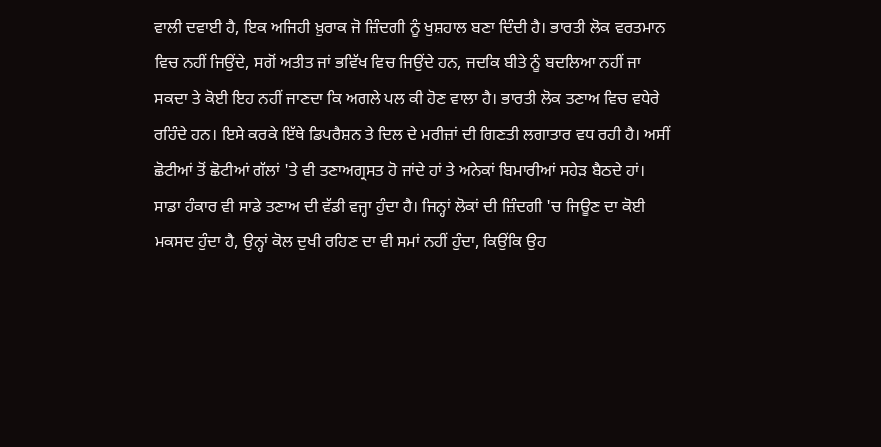ਵਾਲੀ ਦਵਾਈ ਹੈ, ਇਕ ਅਜਿਹੀ ਖ਼ੁਰਾਕ ਜੋ ਜ਼ਿੰਦਗੀ ਨੂੰ ਖੁਸ਼ਹਾਲ ਬਣਾ ਦਿੰਦੀ ਹੈ। ਭਾਰਤੀ ਲੋਕ ਵਰਤਮਾਨ ਵਿਚ ਨਹੀਂ ਜਿਉਂਦੇ, ਸਗੋਂ ਅਤੀਤ ਜਾਂ ਭਵਿੱਖ ਵਿਚ ਜਿਉਂਦੇ ਹਨ, ਜਦਕਿ ਬੀਤੇ ਨੂੰ ਬਦਲਿਆ ਨਹੀਂ ਜਾ ਸਕਦਾ ਤੇ ਕੋਈ ਇਹ ਨਹੀਂ ਜਾਣਦਾ ਕਿ ਅਗਲੇ ਪਲ ਕੀ ਹੋਣ ਵਾਲਾ ਹੈ। ਭਾਰਤੀ ਲੋਕ ਤਣਾਅ ਵਿਚ ਵਧੇਰੇ ਰਹਿੰਦੇ ਹਨ। ਇਸੇ ਕਰਕੇ ਇੱਥੇ ਡਿਪਰੈਸ਼ਨ ਤੇ ਦਿਲ ਦੇ ਮਰੀਜ਼ਾਂ ਦੀ ਗਿਣਤੀ ਲਗਾਤਾਰ ਵਧ ਰਹੀ ਹੈ। ਅਸੀਂ ਛੋਟੀਆਂ ਤੋਂ ਛੋਟੀਆਂ ਗੱਲਾਂ 'ਤੇ ਵੀ ਤਣਾਅਗ੍ਰਸਤ ਹੋ ਜਾਂਦੇ ਹਾਂ ਤੇ ਅਨੇਕਾਂ ਬਿਮਾਰੀਆਂ ਸਹੇੜ ਬੈਠਦੇ ਹਾਂ। ਸਾਡਾ ਹੰਕਾਰ ਵੀ ਸਾਡੇ ਤਣਾਅ ਦੀ ਵੱਡੀ ਵਜ੍ਹਾ ਹੁੰਦਾ ਹੈ। ਜਿਨ੍ਹਾਂ ਲੋਕਾਂ ਦੀ ਜ਼ਿੰਦਗੀ 'ਚ ਜਿਊਣ ਦਾ ਕੋਈ ਮਕਸਦ ਹੁੰਦਾ ਹੈ, ਉਨ੍ਹਾਂ ਕੋਲ ਦੁਖੀ ਰਹਿਣ ਦਾ ਵੀ ਸਮਾਂ ਨਹੀਂ ਹੁੰਦਾ, ਕਿਉਂਕਿ ਉਹ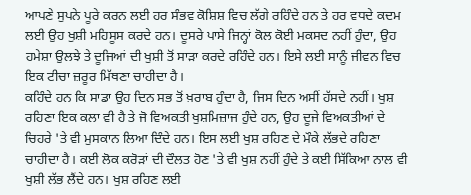ਆਪਣੇ ਸੁਪਨੇ ਪੂਰੇ ਕਰਨ ਲਈ ਹਰ ਸੰਭਵ ਕੋਸ਼ਿਸ਼ ਵਿਚ ਲੱਗੇ ਰਹਿੰਦੇ ਹਨ ਤੇ ਹਰ ਵਧਦੇ ਕਦਮ ਲਈ ਉਹ ਖੁਸ਼ੀ ਮਹਿਸੂਸ ਕਰਦੇ ਹਨ। ਦੂਸਰੇ ਪਾਸੇ ਜਿਨ੍ਹਾਂ ਕੋਲ ਕੋਈ ਮਕਸਦ ਨਹੀਂ ਹੁੰਦਾ, ਉਹ ਹਮੇਸ਼ਾ ਉਲਝੇ ਤੇ ਦੂਜਿਆਂ ਦੀ ਖੁਸ਼ੀ ਤੋਂ ਸਾੜਾ ਕਰਦੇ ਰਹਿੰਦੇ ਹਨ। ਇਸੇ ਲਈ ਸਾਨੂੰ ਜੀਵਨ ਵਿਚ ਇਕ ਟੀਚਾ ਜ਼ਰੂਰ ਮਿੱਥਣਾ ਚਾਹੀਦਾ ਹੈ।
ਕਹਿੰਦੇ ਹਨ ਕਿ ਸਾਡਾ ਉਹ ਦਿਨ ਸਭ ਤੋਂ ਖ਼ਰਾਬ ਹੁੰਦਾ ਹੈ, ਜਿਸ ਦਿਨ ਅਸੀਂ ਹੱਸਦੇ ਨਹੀਂ। ਖੁਸ਼ ਰਹਿਣਾ ਇਕ ਕਲਾ ਵੀ ਹੈ ਤੇ ਜੋ ਵਿਅਕਤੀ ਖੁਸ਼ਮਿਜ਼ਾਜ ਹੁੰਦੇ ਹਨ, ਉਹ ਦੂਜੇ ਵਿਅਕਤੀਆਂ ਦੇ ਚਿਹਰੇ 'ਤੇ ਵੀ ਮੁਸਕਾਨ ਲਿਆ ਦਿੰਦੇ ਹਨ। ਇਸ ਲਈ ਖੁਸ਼ ਰਹਿਣ ਦੇ ਮੌਕੇ ਲੱਭਦੇ ਰਹਿਣਾ ਚਾਹੀਦਾ ਹੈ। ਕਈ ਲੋਕ ਕਰੋੜਾਂ ਦੀ ਦੌਲਤ ਹੋਣ 'ਤੇ ਵੀ ਖੁਸ਼ ਨਹੀਂ ਹੁੰਦੇ ਤੇ ਕਈ ਸਿੱਕਿਆ ਨਾਲ ਵੀ ਖੁਸ਼ੀ ਲੱਭ ਲੈਂਦੇ ਹਨ। ਖੁਸ਼ ਰਹਿਣ ਲਈ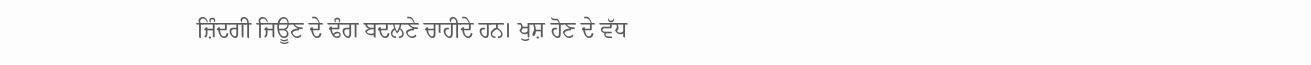ਜ਼ਿੰਦਗੀ ਜਿਊਣ ਦੇ ਢੰਗ ਬਦਲਣੇ ਚਾਹੀਦੇ ਹਨ। ਖੁਸ਼ ਹੋਣ ਦੇ ਵੱਧ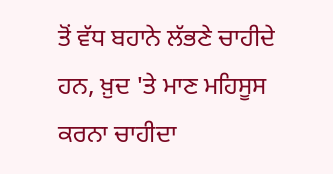ਤੋਂ ਵੱਧ ਬਹਾਨੇ ਲੱਭਣੇ ਚਾਹੀਦੇ ਹਨ, ਖ਼ੁਦ 'ਤੇ ਮਾਣ ਮਹਿਸੂਸ ਕਰਨਾ ਚਾਹੀਦਾ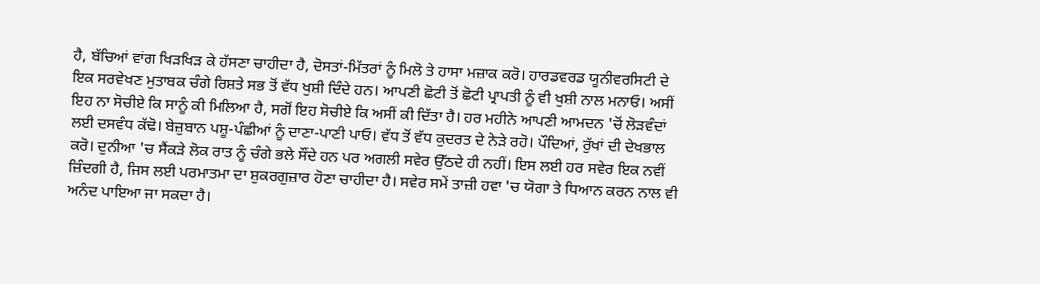ਹੈ, ਬੱਚਿਆਂ ਵਾਂਗ ਖਿੜਖਿੜ ਕੇ ਹੱਸਣਾ ਚਾਹੀਦਾ ਹੈ, ਦੋਸਤਾਂ-ਮਿੱਤਰਾਂ ਨੂੰ ਮਿਲੋ ਤੇ ਹਾਸਾ ਮਜ਼ਾਕ ਕਰੋ। ਹਾਰਡਵਰਡ ਯੂਨੀਵਰਸਿਟੀ ਦੇ ਇਕ ਸਰਵੇਖਣ ਮੁਤਾਬਕ ਚੰਗੇ ਰਿਸ਼ਤੇ ਸਭ ਤੋਂ ਵੱਧ ਖੁਸ਼ੀ ਦਿੰਦੇ ਹਨ। ਆਪਣੀ ਛੋਟੀ ਤੋਂ ਛੋਟੀ ਪ੍ਰਾਪਤੀ ਨੂੰ ਵੀ ਖੁਸ਼ੀ ਨਾਲ ਮਨਾਓ। ਅਸੀਂ ਇਹ ਨਾ ਸੋਚੀਏ ਕਿ ਸਾਨੂੰ ਕੀ ਮਿਲਿਆ ਹੈ, ਸਗੋਂ ਇਹ ਸੋਚੀਏ ਕਿ ਅਸੀਂ ਕੀ ਦਿੱਤਾ ਹੈ। ਹਰ ਮਹੀਨੇ ਆਪਣੀ ਆਮਦਨ 'ਚੋਂ ਲੋੜਵੰਦਾਂ ਲਈ ਦਸਵੰਧ ਕੱਢੋ। ਬੇਜ਼ੁਬਾਨ ਪਸ਼ੂ-ਪੰਛੀਆਂ ਨੂੰ ਦਾਣਾ-ਪਾਣੀ ਪਾਓ। ਵੱਧ ਤੋਂ ਵੱਧ ਕੁਦਰਤ ਦੇ ਨੇੜੇ ਰਹੋ। ਪੌਦਿਆਂ, ਰੁੱਖਾਂ ਦੀ ਦੇਖਭਾਲ ਕਰੋ। ਦੁਨੀਆ 'ਚ ਸੈਂਕੜੇ ਲੋਕ ਰਾਤ ਨੂੰ ਚੰਗੇ ਭਲੇ ਸੌਂਦੇ ਹਨ ਪਰ ਅਗਲੀ ਸਵੇਰ ਉੱਠਦੇ ਹੀ ਨਹੀਂ। ਇਸ ਲਈ ਹਰ ਸਵੇਰ ਇਕ ਨਵੀਂ ਜ਼ਿੰਦਗੀ ਹੈ, ਜਿਸ ਲਈ ਪਰਮਾਤਮਾ ਦਾ ਸ਼ੁਕਰਗੁਜ਼ਾਰ ਹੋਣਾ ਚਾਹੀਦਾ ਹੈ। ਸਵੇਰ ਸਮੇਂ ਤਾਜ਼ੀ ਹਵਾ 'ਚ ਯੋਗਾ ਤੇ ਧਿਆਨ ਕਰਨ ਨਾਲ ਵੀ ਅਨੰਦ ਪਾਇਆ ਜਾ ਸਕਦਾ ਹੈ।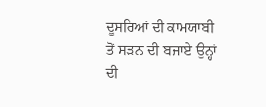ਦੂਸਰਿਆਂ ਦੀ ਕਾਮਯਾਬੀ ਤੋਂ ਸੜਨ ਦੀ ਬਜਾਏ ਉਨ੍ਹਾਂ ਦੀ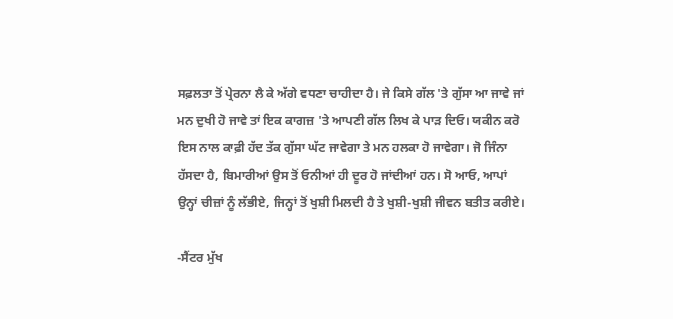ਸਫ਼ਲਤਾ ਤੋਂ ਪ੍ਰੇਰਨਾ ਲੈ ਕੇ ਅੱਗੇ ਵਧਣਾ ਚਾਹੀਦਾ ਹੈ। ਜੇ ਕਿਸੇ ਗੱਲ 'ਤੇ ਗੁੱਸਾ ਆ ਜਾਵੇ ਜਾਂ ਮਨ ਦੁਖੀ ਹੋ ਜਾਵੇ ਤਾਂ ਇਕ ਕਾਗਜ਼ 'ਤੇ ਆਪਣੀ ਗੱਲ ਲਿਖ ਕੇ ਪਾੜ ਦਿਓ। ਯਕੀਨ ਕਰੋ ਇਸ ਨਾਲ ਕਾਫ਼ੀ ਹੱਦ ਤੱਕ ਗੁੱਸਾ ਘੱਟ ਜਾਵੇਗਾ ਤੇ ਮਨ ਹਲਕਾ ਹੋ ਜਾਵੇਗਾ। ਜੋ ਜਿੰਨਾ ਹੱਸਦਾ ਹੈ, ਬਿਮਾਰੀਆਂ ਉਸ ਤੋਂ ਓਨੀਆਂ ਹੀ ਦੂਰ ਹੋ ਜਾਂਦੀਆਂ ਹਨ। ਸੋ ਆਓ, ਆਪਾਂ ਉਨ੍ਹਾਂ ਚੀਜ਼ਾਂ ਨੂੰ ਲੱਭੀਏ, ਜਿਨ੍ਹਾਂ ਤੋਂ ਖੁਸ਼ੀ ਮਿਲਦੀ ਹੈ ਤੇ ਖੁਸ਼ੀ-ਖੁਸ਼ੀ ਜੀਵਨ ਬਤੀਤ ਕਰੀਏ।

-ਸੈਂਟਰ ਮੁੱਖ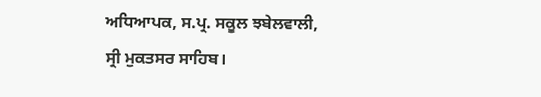ਅਧਿਆਪਕ, ਸ.ਪ੍ਰ. ਸਕੂਲ ਝਬੇਲਵਾਲੀ,
ਸ੍ਰੀ ਮੁਕਤਸਰ ਸਾਹਿਬ।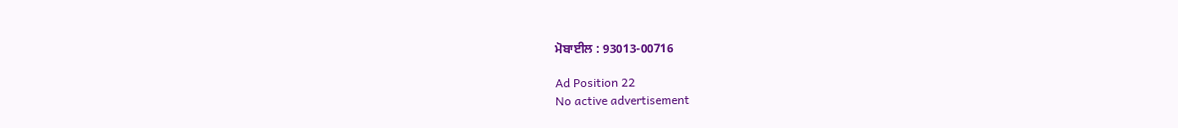ਮੋਬਾਈਲ : 93013-00716

Ad Position 22
No active advertisement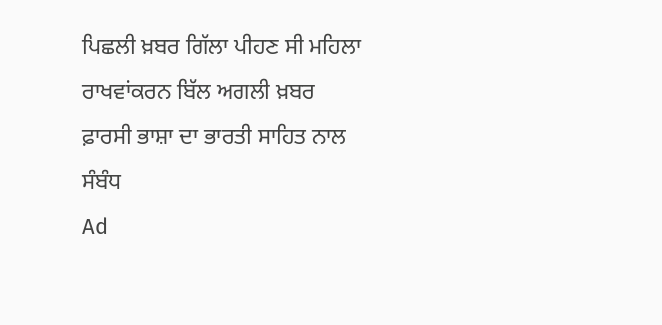ਪਿਛਲੀ ਖ਼ਬਰ ਗਿੱਲਾ ਪੀਹਣ ਸੀ ਮਹਿਲਾ ਰਾਖਵਾਂਕਰਨ ਬਿੱਲ ਅਗਲੀ ਖ਼ਬਰ ਫ਼ਾਰਸੀ ਭਾਸ਼ਾ ਦਾ ਭਾਰਤੀ ਸਾਹਿਤ ਨਾਲ ਸੰਬੰਧ
Ad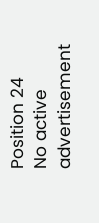Position 24
No active advertisement